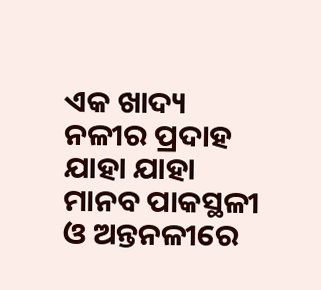ଏକ ଖାଦ୍ୟ ନଳୀର ପ୍ରଦାହ ଯାହା ଯାହା ମାନବ ପାକସ୍ଥଳୀ ଓ ଅନ୍ତନଳୀରେ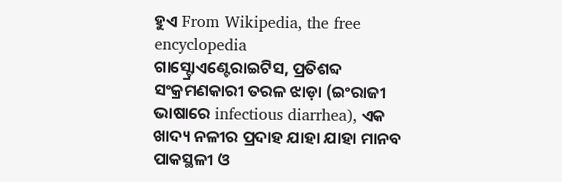ହୁଏ From Wikipedia, the free encyclopedia
ଗାସ୍ଟ୍ରୋଏଣ୍ଟେରାଇଟିସ, ପ୍ରତିଶବ୍ଦ ସଂକ୍ରମଣକାରୀ ତରଳ ଝାଡ଼ା (ଇଂରାଜୀ ଭାଷାରେ infectious diarrhea), ଏକ ଖାଦ୍ୟ ନଳୀର ପ୍ରଦାହ ଯାହା ଯାହା ମାନବ ପାକସ୍ଥଳୀ ଓ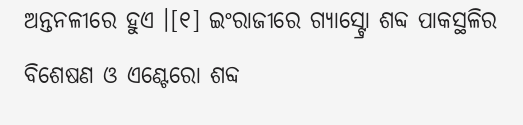ଅନ୍ତନଳୀରେ ହୁଏ ।[୧] ଇଂରାଜୀରେ ଗ୍ୟାସ୍ଟ୍ରୋ ଶବ୍ଦ ପାକସ୍ଥଳିର ବିଶେଷଣ ଓ ଏଣ୍ଟେରୋ ଶବ୍ଦ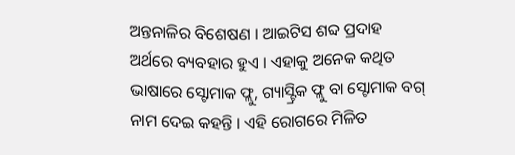ଅନ୍ତନାଳିର ବିଶେଷଣ । ଆଇଟିସ ଶବ୍ଦ ପ୍ରଦାହ ଅର୍ଥରେ ବ୍ୟବହାର ହୁଏ । ଏହାକୁ ଅନେକ କଥିତ ଭାଷାରେ ସ୍ଟୋମାକ ଫ୍ଲୁ, ଗ୍ୟାସ୍ଟ୍ରିକ ଫ୍ଲୁ ବା ସ୍ଟୋମାକ ବଗ୍ ନାମ ଦେଇ କହନ୍ତି । ଏହି ରୋଗରେ ମିଳିତ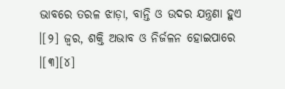ଭାବରେ ତରଳ ଝାଡ଼ା, ବାନ୍ତି ଓ ଉଦର ଯନ୍ତ୍ରଣା ହୁଏ ।[୨] ଜ୍ୱର, ଶକ୍ତି ଅଭାବ ଓ ନିର୍ଜଳନ ହୋଇପାରେ ।[୩][୪]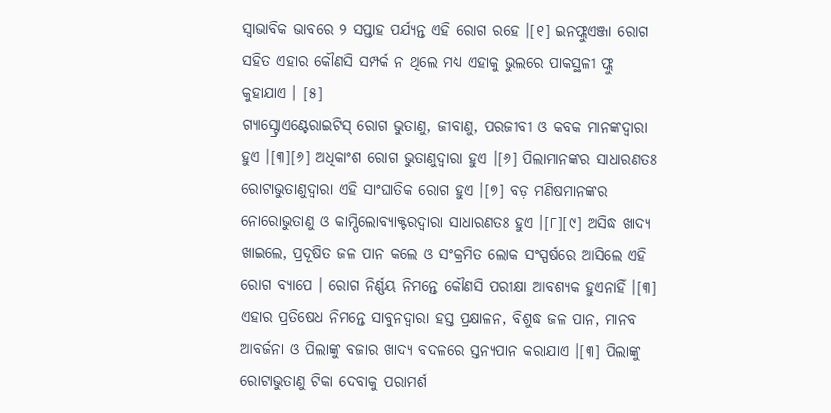ସ୍ୱାଭାବିକ ଭାବରେ ୨ ସପ୍ତାହ ପର୍ଯ୍ୟନ୍ତ ଏହି ରୋଗ ରହେ ।[୧] ଇନଫ୍ଲୁଏଞ୍ଜା ରୋଗ ସହିତ ଏହାର କୌଣସି ସମ୍ପର୍କ ନ ଥିଲେ ମଧ୍ୟ ଏହାକୁ ଭୁଲରେ ପାକସ୍ଥଳୀ ଫ୍ଲୁ କୁହାଯାଏ । [୫]
ଗ୍ୟାସ୍ଟ୍ରୋଏଣ୍ଟେରାଇଟିସ୍ ରୋଗ ଭୁତାଣୁ, ଜୀବାଣୁ, ପରଜୀବୀ ଓ କବକ ମାନଙ୍କଦ୍ୱାରା ହୁଏ ।[୩][୬] ଅଧିକାଂଶ ରୋଗ ଭୁତାଣୁଦ୍ୱାରା ହୁଏ ।[୬] ପିଲାମାନଙ୍କର ସାଧାରଣତଃ ରୋଟାଭୁତାଣୁଦ୍ୱାରା ଏହି ସାଂଘାତିକ ରୋଗ ହୁଏ ।[୭] ବଡ଼ ମଣିଷମାନଙ୍କର ନୋରୋଭୁତାଣୁ ଓ କାମ୍ପିଲୋବ୍ୟାକ୍ଟରଦ୍ୱାରା ସାଧାରଣତଃ ହୁଏ ।[୮][୯] ଅସିଦ୍ଧ ଖାଦ୍ୟ ଖାଇଲେ, ପ୍ରଦୂଷିତ ଜଳ ପାନ କଲେ ଓ ସଂକ୍ରମିତ ଲୋକ ସଂସ୍ପର୍ଷରେ ଆସିଲେ ଏହି ରୋଗ ବ୍ୟାପେ । ରୋଗ ନିର୍ଣ୍ଣୟ ନିମନ୍ତେ କୌଣସି ପରୀକ୍ଷା ଆବଶ୍ୟକ ହୁଏନାହିଁ ।[୩]
ଏହାର ପ୍ରତିଷେଧ ନିମନ୍ତେ ସାବୁନଦ୍ୱାରା ହସ୍ତ ପ୍ରକ୍ଷାଳନ, ବିଶୁଦ୍ଧ ଜଳ ପାନ, ମାନବ ଆବର୍ଜନା ଓ ପିଲାଙ୍କୁ ବଜାର ଖାଦ୍ୟ ବଦଳରେ ସ୍ତନ୍ୟପାନ କରାଯାଏ ।[୩] ପିଲାଙ୍କୁ ରୋଟାଭୁତାଣୁ ଟିକା ଦେବାକୁ ପରାମର୍ଶ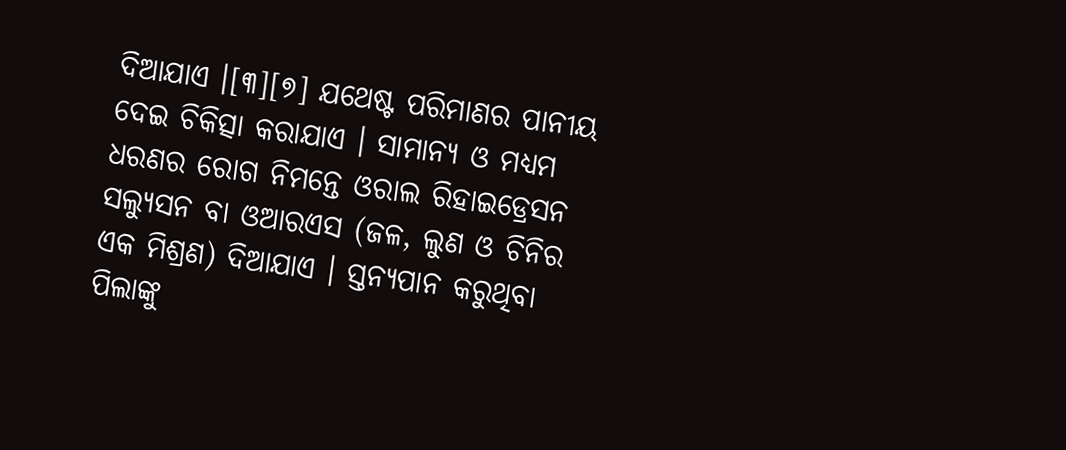ଦିଆଯାଏ ।[୩][୭] ଯଥେଷ୍ଟ ପରିମାଣର ପାନୀୟ ଦେଇ ଚିକିତ୍ସା କରାଯାଏ । ସାମାନ୍ୟ ଓ ମଧ୍ୟମ ଧରଣର ରୋଗ ନିମନ୍ତେ ଓରାଲ ରିହାଇଡ୍ରେସନ ସଲ୍ୟୁସନ ବା ଓଆରଏସ (ଜଳ, ଲୁଣ ଓ ଚିନିର ଏକ ମିଶ୍ରଣ) ଦିଆଯାଏ । ସ୍ତନ୍ୟପାନ କରୁଥିବା ପିଲାଙ୍କୁ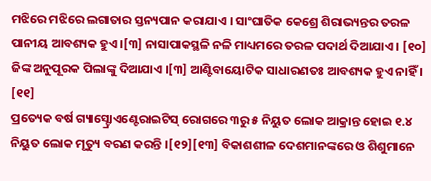ମଝିରେ ମଝିରେ ଲଗାତାର ସ୍ତନ୍ୟପାନ କରାଯାଏ । ସାଂଘାତିକ କେଶ୍ରେ ଶିରାଭ୍ୟନ୍ତର ତରଳ ପାନୀୟ ଆବଶ୍ୟକ ହୁଏ ।[୩] ନାସାପାକସ୍ଥଳି ନଳି ମାଧ୍ୟମରେ ତରଳ ପଦାର୍ଥ ଦିଆଯାଏ । [୧୦] ଜିଙ୍କ ଅନୁପୂରକ ପିଲାଙ୍କୁ ଦିଆଯାଏ ।[୩] ଆଣ୍ଟିବାୟୋଟିକ ସାଧାରଣତଃ ଆବଶ୍ୟକ ହୁଏ ନାହିଁ । [୧୧]
ପ୍ରତ୍ୟେକ ବର୍ଷ ଗ୍ୟାସ୍ଟ୍ରୋଏଣ୍ଟେରାଇଟିସ୍ ରୋଗରେ ୩ରୁ ୫ ନିୟୁତ ଲୋକ ଆକ୍ରାନ୍ତ ହୋଇ ୧.୪ ନିୟୁତ ଲୋକ ମୃତ୍ୟୁ ବରଣ କରନ୍ତି ।[୧୨][୧୩] ବିକାଶଶୀଳ ଦେଶମାନଙ୍କରେ ଓ ଶିଶୁମାନେ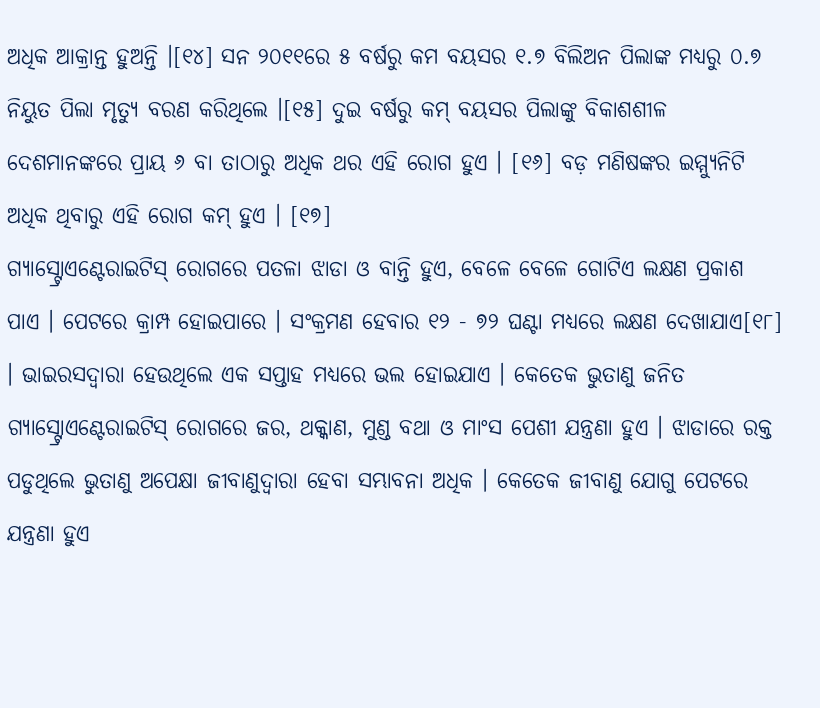ଅଧିକ ଆକ୍ରାନ୍ତ ହୁଅନ୍ତି ।[୧୪] ସନ ୨୦୧୧ରେ ୫ ବର୍ଷରୁ କମ ବୟସର ୧.୭ ବିଲିଅନ ପିଲାଙ୍କ ମଧ୍ୟରୁ ୦.୭ ନିୟୁତ ପିଲା ମୃତ୍ୟୁ ବରଣ କରିଥିଲେ ।[୧୫] ଦୁଇ ବର୍ଷରୁ କମ୍ ବୟସର ପିଲାଙ୍କୁ ବିକାଶଶୀଳ ଦେଶମାନଙ୍କରେ ପ୍ରାୟ ୬ ବା ତାଠାରୁ ଅଧିକ ଥର ଏହି ରୋଗ ହୁଏ । [୧୬] ବଡ଼ ମଣିଷଙ୍କର ଇମ୍ମ୍ୟୁନିଟି ଅଧିକ ଥିବାରୁ ଏହି ରୋଗ କମ୍ ହୁଏ । [୧୭]
ଗ୍ୟାସ୍ଟ୍ରୋଏଣ୍ଟେରାଇଟିସ୍ ରୋଗରେ ପତଳା ଝାଡା ଓ ବାନ୍ତି ହୁଏ, ବେଳେ ବେଳେ ଗୋଟିଏ ଲକ୍ଷଣ ପ୍ରକାଶ ପାଏ । ପେଟରେ କ୍ରାମ୍ପ ହୋଇପାରେ । ସଂକ୍ରମଣ ହେବାର ୧୨ - ୭୨ ଘଣ୍ଟା ମଧ୍ୟରେ ଲକ୍ଷଣ ଦେଖାଯାଏ[୧୮] । ଭାଇରସଦ୍ୱାରା ହେଉଥିଲେ ଏକ ସପ୍ତାହ ମଧ୍ୟରେ ଭଲ ହୋଇଯାଏ । କେତେକ ଭୁତାଣୁ ଜନିତ ଗ୍ୟାସ୍ଟ୍ରୋଏଣ୍ଟେରାଇଟିସ୍ ରୋଗରେ ଜର, ଥକ୍କାଣ, ମୁଣ୍ଡ ବଥା ଓ ମାଂସ ପେଶୀ ଯନ୍ତ୍ରଣା ହୁଏ । ଝାଡାରେ ରକ୍ତ ପଡୁଥିଲେ ଭୁତାଣୁ ଅପେକ୍ଷା ଜୀବାଣୁଦ୍ୱାରା ହେବା ସମ୍ଭାବନା ଅଧିକ । କେତେକ ଜୀବାଣୁ ଯୋଗୁ ପେଟରେ ଯନ୍ତ୍ରଣା ହୁଏ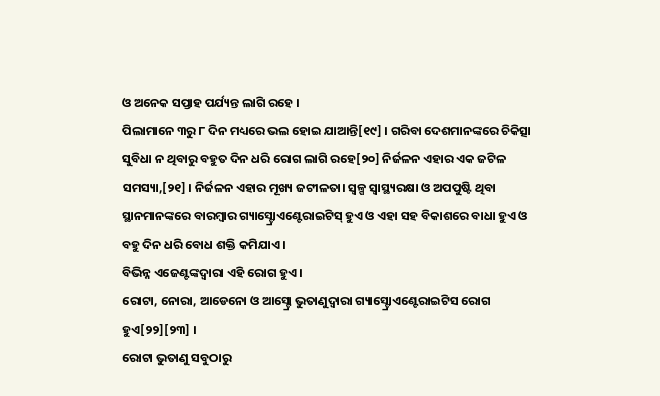ଓ ଅନେକ ସପ୍ତାହ ପର୍ଯ୍ୟନ୍ତ ଲାଗି ରହେ ।
ପିଲାମାନେ ୩ରୁ ୮ ଦିନ ମଧ୍ୟରେ ଭଲ ହୋଇ ଯାଆନ୍ତି[୧୯] । ଗରିବା ଦେଶମାନଙ୍କରେ ଚିକିତ୍ସା ସୁବିଧା ନ ଥିବାରୁ ବହୁତ ଦିନ ଧରି ରୋଗ ଲାଗି ରହେ[୨୦] ନିର୍ଜଳନ ଏହାର ଏକ ଜଟିଳ ସମସ୍ୟା,[୨୧] । ନିର୍ଜଳନ ଏହାର ମୂଖ୍ୟ ଜଟୀଳତା। ସ୍ୱଳ୍ପ ସ୍ୱାସ୍ଥ୍ୟରକ୍ଷା ଓ ଅପପୁଷ୍ଟି ଥିବା ସ୍ଥାନମାନଙ୍କରେ ବାରମ୍ବାର ଗ୍ୟାସ୍ଟ୍ରୋଏଣ୍ଟେରାଇଟିସ୍ ହୁଏ ଓ ଏହା ସହ ବିକାଶରେ ବାଧା ହୁଏ ଓ ବହୁ ଦିନ ଧରି ବୋଧ ଶକ୍ତି କମିଯାଏ ।
ବିଭିନ୍ନ ଏଜେଣ୍ଟଙ୍କଦ୍ୱାରା ଏହି ରୋଗ ହୁଏ ।
ରୋଟା, ନୋରା, ଆଡେନୋ ଓ ଆସ୍ଟ୍ରୋ ଭୁତାଣୁଦ୍ୱାରା ଗ୍ୟାସ୍ଟ୍ରୋଏଣ୍ଟେରାଇଟିସ ରୋଗ ହୁଏ[୨୨][୨୩] ।
ରୋଟା ଭୁତାଣୁ ସବୁଠାରୁ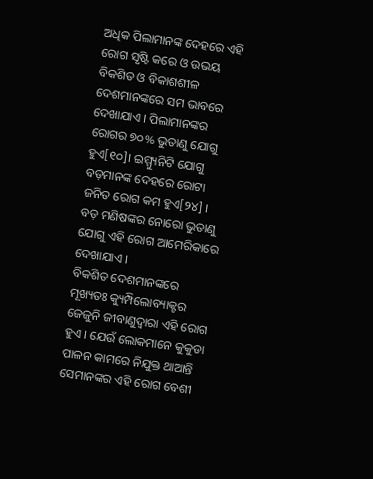ଅଧିକ ପିଲାମାନଙ୍କ ଦେହରେ ଏହି ରୋଗ ସୃଷ୍ଟି କରେ ଓ ଉଭୟ ବିକଶିତ ଓ ବିକାଶଶୀଳ ଦେଶମାନଙ୍କରେ ସମ ଭାବରେ ଦେଖାଯାଏ । ପିଲାମାନଙ୍କର ରୋଗର ୭୦% ଭୁତାଣୁ ଯୋଗୁ ହୁଏ[୧୦]। ଇମ୍ମ୍ୟୁନିଟି ଯୋଗୁ ବଡ଼ମାନଙ୍କ ଦେହରେ ରୋଟା ଜନିତ ରୋଗ କମ ହୁଏ[୨୪] ।
ବଡ଼ ମଣିଷଙ୍କର ନୋରୋ ଭୁତାଣୁ ଯୋଗୁ ଏହି ରୋଗ ଆମେରିକାରେ ଦେଖାଯାଏ ।
ବିକଶିତ ଦେଶମାନଙ୍କରେ ମୂଖ୍ୟତଃ କ୍ୟୁମ୍ପିଲୋବ୍ୟାକ୍ଟର ଜେଜୁନି ଜୀବାଣୁଦ୍ୱାରା ଏହି ରୋଗ ହୁଏ । ଯେଉଁ ଲୋକମାନେ କୁକୁଡା ପାଳନ କାମରେ ନିଯୁକ୍ତ ଥାଆନ୍ତି ସେମାନଙ୍କର ଏହି ରୋଗ ବେଶୀ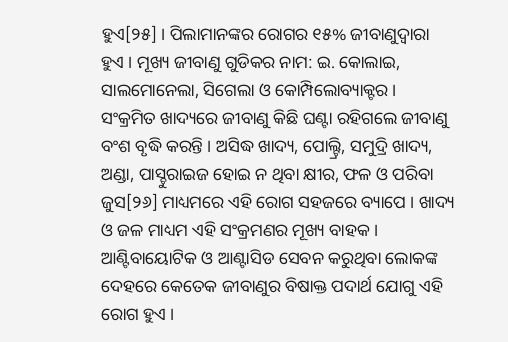ହୁଏ[୨୫] । ପିଲାମାନଙ୍କର ରୋଗର ୧୫% ଜୀବାଣୁଦ୍ୱାରା ହୁଏ । ମୂଖ୍ୟ ଜୀବାଣୁ ଗୁଡିକର ନାମ: ଇ. କୋଲାଇ, ସାଲମୋନେଲା, ସିଗେଲା ଓ କୋମ୍ପିଲୋବ୍ୟାକ୍ଟର । ସଂକ୍ରମିତ ଖାଦ୍ୟରେ ଜୀବାଣୁ କିଛି ଘଣ୍ଟା ରହିଗଲେ ଜୀବାଣୁ ବଂଶ ବୃଦ୍ଧି କରନ୍ତି । ଅସିଦ୍ଧ ଖାଦ୍ୟ, ପୋଲ୍ଟ୍ରି, ସମୁଦ୍ରି ଖାଦ୍ୟ, ଅଣ୍ଡା, ପାସ୍ଚୁରାଇଜ ହୋଇ ନ ଥିବା କ୍ଷୀର, ଫଳ ଓ ପରିବା ଜୁସ[୨୬] ମାଧ୍ୟମରେ ଏହି ରୋଗ ସହଜରେ ବ୍ୟାପେ । ଖାଦ୍ୟ ଓ ଜଳ ମାଧ୍ୟମ ଏହି ସଂକ୍ରମଣର ମୂଖ୍ୟ ବାହକ ।
ଆଣ୍ଟିବାୟୋଟିକ ଓ ଆଣ୍ଟାସିଡ ସେବନ କରୁଥିବା ଲୋକଙ୍କ ଦେହରେ କେତେକ ଜୀବାଣୁର ବିଷାକ୍ତ ପଦାର୍ଥ ଯୋଗୁ ଏହି ରୋଗ ହୁଏ ।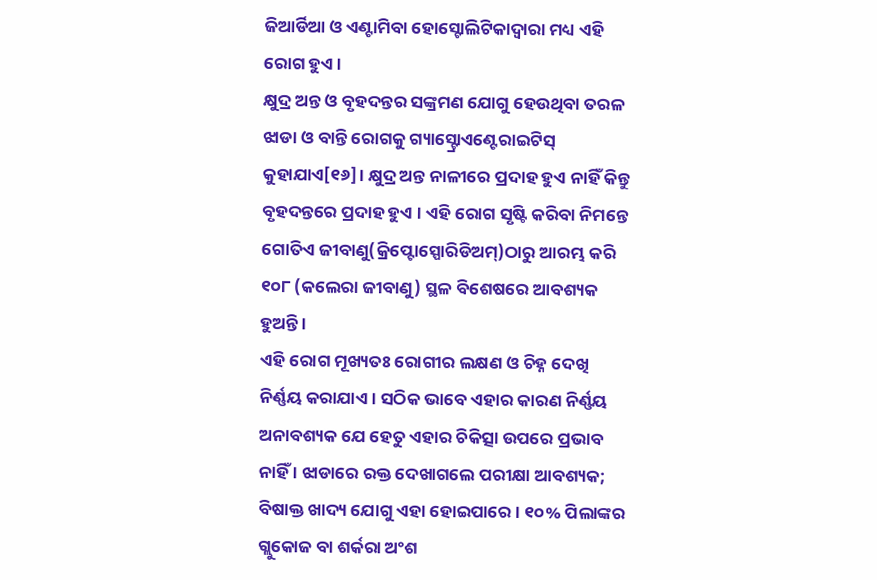ଜିଆର୍ଡିଆ ଓ ଏଣ୍ଟାମିବା ହୋସ୍ଟୋଲିଟିକାଦ୍ୱାରା ମଧ୍ୟ ଏହି ରୋଗ ହୁଏ ।
କ୍ଷୁଦ୍ର ଅନ୍ତ ଓ ବୃହଦନ୍ତର ସଙ୍କ୍ରମଣ ଯୋଗୁ ହେଉଥିବା ତରଳ ଝାଡା ଓ ବାନ୍ତି ରୋଗକୁ ଗ୍ୟାସ୍ଟ୍ରୋଏଣ୍ଟେରାଇଟିସ୍ କୁହାଯାଏ[୧୬]। କ୍ଷୁଦ୍ର ଅନ୍ତ ନାଳୀରେ ପ୍ରଦାହ ହୁଏ ନାହିଁ କିନ୍ତୁ ବୃହଦନ୍ତରେ ପ୍ରଦାହ ହୁଏ । ଏହି ରୋଗ ସୃଷ୍ଟି କରିବା ନିମନ୍ତେ ଗୋତିଏ ଜୀବାଣୁ(କ୍ରିପ୍ଟୋସ୍ପୋରିଡିଅମ୍)ଠାରୁ ଆରମ୍ଭ କରି ୧୦୮ (କଲେରା ଜୀବାଣୁ) ସ୍ଥଳ ବିଶେଷରେ ଆବଶ୍ୟକ ହୁଅନ୍ତି ।
ଏହି ରୋଗ ମୂଖ୍ୟତଃ ରୋଗୀର ଲକ୍ଷଣ ଓ ଚିହ୍ନ ଦେଖି ନିର୍ଣ୍ଣୟ କରାଯାଏ । ସଠିକ ଭାବେ ଏହାର କାରଣ ନିର୍ଣ୍ଣୟ ଅନାବଶ୍ୟକ ଯେ ହେତୁ ଏହାର ଚିକିତ୍ସା ଉପରେ ପ୍ରଭାବ ନାହିଁ । ଝାଡାରେ ରକ୍ତ ଦେଖାଗଲେ ପରୀକ୍ଷା ଆବଶ୍ୟକ; ବିଷାକ୍ତ ଖାଦ୍ୟ ଯୋଗୁ ଏହା ହୋଇପାରେ । ୧୦% ପିଲାଙ୍କର ଗ୍ଲୁକୋଜ ବା ଶର୍କରା ଅଂଶ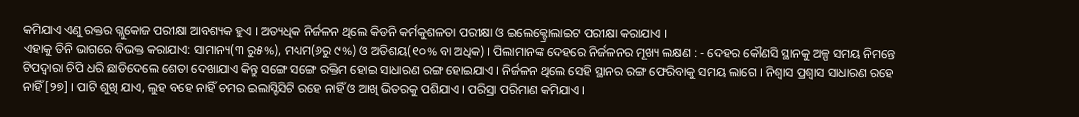କମିଯାଏ ଏଣୁ ରକ୍ତର ଗ୍ଲୁକୋଜ ପରୀକ୍ଷା ଆବଶ୍ୟକ ହୁଏ । ଅତ୍ୟଧିକ ନିର୍ଜଳନ ଥିଲେ କିଡନି କର୍ମକୁଶଳତା ପରୀକ୍ଷା ଓ ଇଲେକ୍ଟ୍ରୋଲାଇଟ ପରୀକ୍ଷା କରାଯାଏ ।
ଏହାକୁ ତିନି ଭାଗରେ ବିଭକ୍ତ କରାଯାଏ: ସାମାନ୍ୟ(୩ ରୁ୫%), ମଧ୍ୟମ(୬ରୁ ୯%) ଓ ଅତିଶୟ(୧୦% ବା ଅଧିକ) । ପିଲାମାନଙ୍କ ଦେହରେ ନିର୍ଜଳନର ମୂଖ୍ୟ ଲକ୍ଷଣ : - ଦେହର କୌଣସି ସ୍ଥାନକୁ ଅଳ୍ପ ସମୟ ନିମନ୍ତେ ଟିପଦ୍ୱାରା ଚିପି ଧରି ଛାଡିଦେଲେ ଶେତା ଦେଖାଯାଏ କିନ୍ତୁ ସଙ୍ଗେ ସଙ୍ଗେ ରକ୍ତିମ ହୋଇ ସାଧାରଣ ରଙ୍ଗ ହୋଇଯାଏ । ନିର୍ଜଳନ ଥିଲେ ସେହି ସ୍ଥାନର ରଙ୍ଗ ଫେରିବାକୁ ସମୟ ଲାଗେ । ନିଶ୍ୱାସ ପ୍ରଶ୍ୱାସ ସାଧାରଣ ରହେ ନାହିଁ[୨୭] । ପାଟି ଶୁଖି ଯାଏ, ଲୁହ ବହେ ନାହିଁ ଚମର ଇଲାସ୍ଟିସିଟି ରହେ ନାହିଁ ଓ ଆଖି ଭିତରକୁ ପଶିଯାଏ । ପରିସ୍ରା ପରିମାଣ କମିଯାଏ ।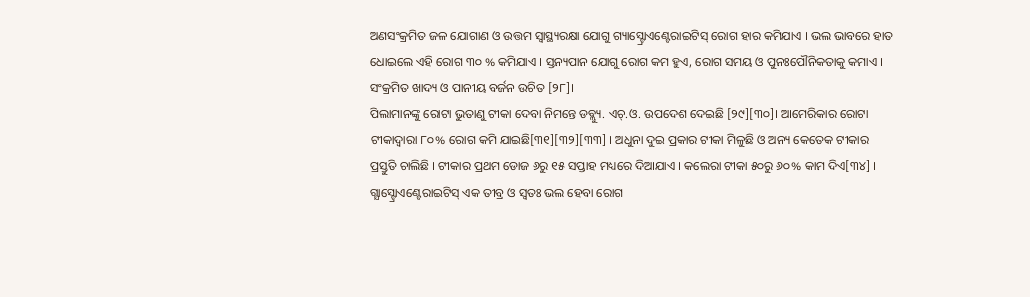ଅଣସଂକ୍ରମିତ ଜଳ ଯୋଗାଣ ଓ ଉତ୍ତମ ସ୍ୱାସ୍ଥ୍ୟରକ୍ଷା ଯୋଗୁ ଗ୍ୟାସ୍ଟ୍ରୋଏଣ୍ଟେରାଇଟିସ୍ ରୋଗ ହାର କମିଯାଏ । ଭଲ ଭାବରେ ହାତ ଧୋଇଲେ ଏହି ରୋଗ ୩୦ % କମିଯାଏ । ସ୍ତନ୍ୟପାନ ଯୋଗୁ ରୋଗ କମ ହୁଏ, ରୋଗ ସମୟ ଓ ପୁନଃପୌନିକତାକୁ କମାଏ । ସଂକ୍ରମିତ ଖାଦ୍ୟ ଓ ପାନୀୟ ବର୍ଜନ ଉଚିତ [୨୮]।
ପିଲାମାନଙ୍କୁ ରୋଟା ଭୁତାଣୁ ଟୀକା ଦେବା ନିମନ୍ତେ ଡବ୍ଲ୍ୟୁ. ଏଚ୍.ଓ. ଉପଦେଶ ଦେଇଛି [୨୯][୩୦]। ଆମେରିକାର ରୋଟା ଟୀକାଦ୍ୱାରା ୮୦% ରୋଗ କମି ଯାଇଛି[୩୧][୩୨][୩୩] । ଅଧୁନା ଦୁଇ ପ୍ରକାର ଟୀକା ମିଳୁଛି ଓ ଅନ୍ୟ କେତେକ ଟୀକାର ପ୍ରସ୍ତୁତି ଚାଲିଛି । ଟୀକାର ପ୍ରଥମ ଡୋଜ ୬ରୁ ୧୫ ସପ୍ତାହ ମଧ୍ୟରେ ଦିଆଯାଏ । କଲେରା ଟୀକା ୫୦ରୁ ୬୦% କାମ ଦିଏ[୩୪] ।
ଗ୍ଯାସ୍ଟ୍ରୋଏଣ୍ଟେରାଇଟିସ୍ ଏକ ତୀବ୍ର ଓ ସ୍ୱତଃ ଭଲ ହେବା ରୋଗ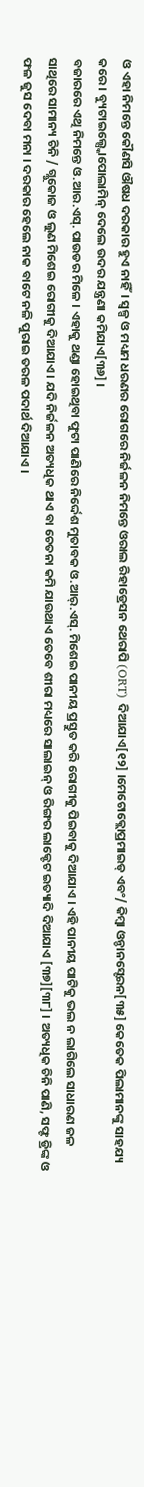ଓ ଏହା ନିମନ୍ତେ କୌଣସି ଔଷଧ ଦରକାର ହୁଏ ନାହିଁ। ସ୍ୱଳ୍ପ ଓ ମଧ୍ୟମ ଧରଣର ରୋଗରେ ନିର୍ଜଳନ ନିମନ୍ତେ ଓରାଲ ରିହାଡ୍ରେସନ ଥେରାପି (ORT) ଦିଆଯାଏ[୧୨] ।ମେଟୋକ୍ଲୋପ୍ରମାଇଡ୍ ଏବଂ/ କିମ୍ବା ଓନ୍ଡାନସ୍ଟେରନ[୩୫] କେତେକ ପିଲାମାନଙ୍କୁ ସାହଯ୍ୟ କରେ । ବ୍ୟୁଟାଇଲ୍ସ୍କୋପୋଲାମିନ୍ ଦେଲେ ଉଦର ଯନ୍ତ୍ରଣା କମିଯାଏ[୩୬] ।
ବଜାରରେ ଏଥି ନିମନ୍ତେ ଓ.ଆର.ଏସ୍. ପାଉଡର ମିଳେ । ଏହାକୁ ଥଣ୍ଡା ହୋଇଥିବା ଫୁଟା ପାଣିରେ ନିର୍ଦ୍ଦେଶ ମୁତାବକ ଓ.ଆର୍.ଏସ୍. ମିଶେଇ ପାନୀୟ ପ୍ରସ୍ତୁତ କରି ରୋଗୀକୁ ପିଇବାକୁ ଦିଆଯାଏ । ଏହି ପାନୀୟ ପାଟିକୁ ଭଲ ନ ଲାଗିଲେ ସାଧାରଣ ଜଳ ସାଥିରେ ସାମାନ୍ୟ ଚିନି / ଗ୍ଲୁକୋଜ ଓ ଲୁଣ ମିଶେଇ ରୋଗୀକୁ ଦିଆଯାଏ । ଯଦି ନିର୍ଜଳନ ଅତ୍ୟଧିକ ଥାଏ ବା ଚେତନା କମି ଯାଉଥାଏ ତେବେ ଶୀରା ମଧ୍ୟରେ ସାଲାଇନ୍ ଓ ରିଙ୍ଗର ଲାକ୍ଟେଟ ଇତ୍ୟାଦି ଦିଆଯାଏ [୩୭][୩୮] । ଅତ୍ୟଧିକ ଚିନି ପାଣି, ସଫ୍ଟ ଡ୍ରିଙ୍କ ଓ ଫଳ ଜୁସ ଦେବା ମନା । ଦରକାର ହେଲେ ନାକ ବାଟେ ନଳି ପୁରାଇ ତରଳ ପଦାର୍ଥ ଦିଆଯାଏ ।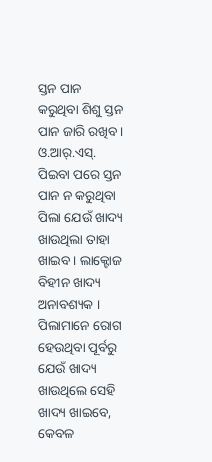ସ୍ତନ ପାନ କରୁଥିବା ଶିଶୁ ସ୍ତନ ପାନ ଜାରି ରଖିବ । ଓ.ଆର୍.ଏସ୍. ପିଇବା ପରେ ସ୍ତନ ପାନ ନ କରୁଥିବା ପିଲା ଯେଉଁ ଖାଦ୍ୟ ଖାଉଥିଲା ତାହା ଖାଇବ । ଲାକ୍ଟୋଜ ବିହୀନ ଖାଦ୍ୟ ଅନାବଶ୍ୟକ । ପିଲାମାନେ ରୋଗ ହେଉଥିବା ପୂର୍ବରୁ ଯେଉଁ ଖାଦ୍ୟ ଖାଉଥିଲେ ସେହି ଖାଦ୍ୟ ଖାଇବେ, କେବଳ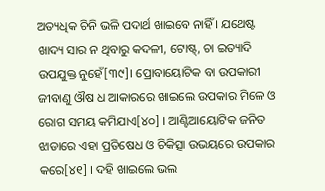ଅତ୍ୟଧିକ ଚିନି ଭଳି ପଦାର୍ଥ ଖାଇବେ ନାହିଁ । ଯଥେଷ୍ଟ ଖାଦ୍ୟ ସାର ନ ଥିବାରୁ କଦଳୀ, ଟୋଷ୍ଟ୍, ଚା ଇତ୍ୟାଦି ଉପଯୁକ୍ତ ନୁହେଁ[୩୯]। ପ୍ରୋବାୟୋଟିକ ବା ଉପକାରୀ ଜୀବାଣୁ ଔଷ ଧ ଆକାରରେ ଖାଇଲେ ଉପକାର ମିଳେ ଓ ରୋଗ ସମୟ କମିଯାଏ[୪୦] । ଆଣ୍ଟିଆୟୋଟିକ ଜନିତ ଝାଡାରେ ଏହା ପ୍ରତିଷେଧ ଓ ଚିକିତ୍ସା ଉଭୟରେ ଉପକାର କରେ[୪୧] । ଦହି ଖାଇଲେ ଭଲ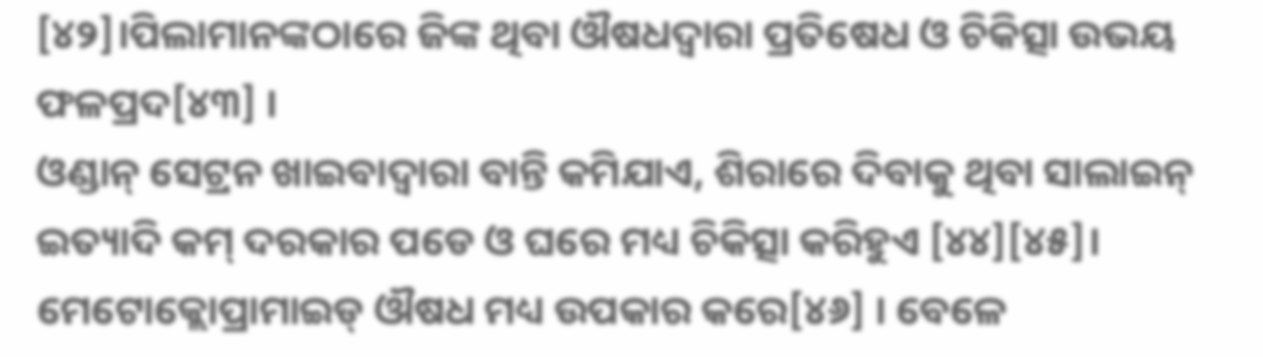[୪୨]।ପିଲାମାନଙ୍କଠାରେ ଜିଙ୍କ ଥିବା ଔଷଧଦ୍ୱାରା ପ୍ରତିଷେଧ ଓ ଚିକିତ୍ସା ଉଭୟ ଫଳପ୍ରଦ[୪୩] ।
ଓଣ୍ଡାନ୍ ସେଟ୍ରନ ଖାଇବାଦ୍ୱାରା ବାନ୍ତି କମିଯାଏ, ଶିରାରେ ଦିବାକୁ ଥିବା ସାଲାଇନ୍ ଇତ୍ୟାଦି କମ୍ ଦରକାର ପଡେ ଓ ଘରେ ମଧ୍ୟ ଚିକିତ୍ସା କରିହୁଏ [୪୪][୪୫]। ମେଟୋକ୍ଲୋପ୍ରାମାଇଡ୍ ଔଷଧ ମଧ୍ୟ ଉପକାର କରେ[୪୬] । ବେଳେ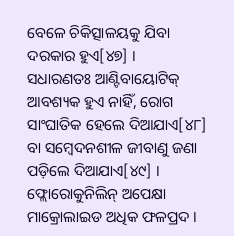ବେଳେ ଚିକିତ୍ସାଳୟକୁ ଯିବା ଦରକାର ହୁଏ[୪୭] ।
ସଧାରଣତଃ ଆଣ୍ଟିବାୟୋଟିକ୍ ଆବଶ୍ୟକ ହୁଏ ନାହିଁ, ରୋଗ ସାଂଘାତିକ ହେଲେ ଦିଆଯାଏ[୪୮] ବା ସମ୍ବେଦନଶୀଳ ଜୀବାଣୁ ଜଣା ପଡ଼ିଲେ ଦିଆଯାଏ[୪୯] । ଫ୍ଲୋରୋକୁନିଲିନ୍ ଅପେକ୍ଷା ମାକ୍ରୋଲାଇଡ ଅଧିକ ଫଳପ୍ରଦ ।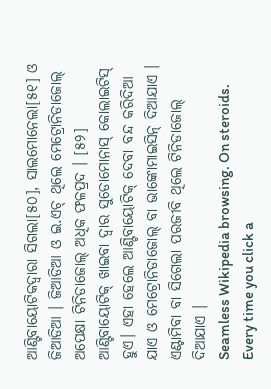ଆଣ୍ଟିବାୟୋଟିକଦ୍ୱାରା ସିଗଲା[୫୦], ସାଲମୋନେଲା[୫୧] ଓ ଜିଆଡିଆ । ଜିଆଡିଆ ଓ ଇ.ଏଚ୍ ଥିଲେ ମେଟ୍ରୋନିଡାଜୋଲ୍ ଅପେକ୍ଷା ଟିନିଡାଜୋଲ୍ ଅଧିକ ଫଳପ୍ରଦ । [୫୨] ଆଣ୍ଟିବାୟୋଟିକ୍ ଖାଇବା ଦ୍ୱାର ସୁଡୋମୋନାସ୍ କୋଲାଇଟିସ୍ ହୁଏ। ଏହା ହେଲେ ଆଣ୍ଟିବାୟୋଟିକ୍ ଦେବା ବନ୍ଦ କରିଦିଆ ଯାଏ ଓ ମେଟ୍ରୋନିଡାଜୋଲ୍ ବା ଭାଙ୍କୋମାଇସିନ୍ ଦିଆଯାଏ । ଏଣ୍ଟାମିବା ବା ସିଗେଲା ପରଜୀବି ଥିଲେ ଟିନିଡାଜୋଲ୍ ଦିଆଯାଏ ।
Seamless Wikipedia browsing. On steroids.
Every time you click a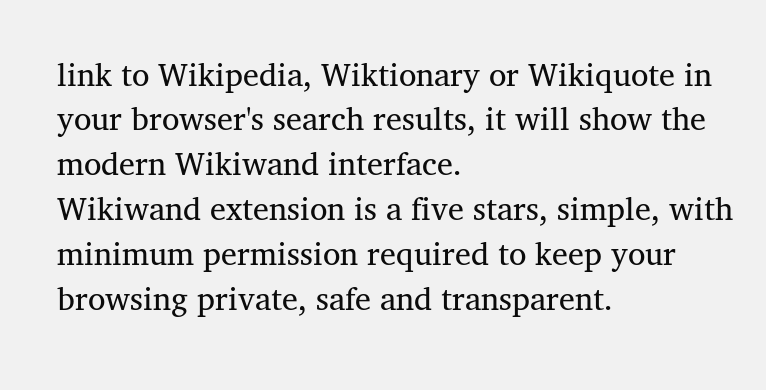link to Wikipedia, Wiktionary or Wikiquote in your browser's search results, it will show the modern Wikiwand interface.
Wikiwand extension is a five stars, simple, with minimum permission required to keep your browsing private, safe and transparent.